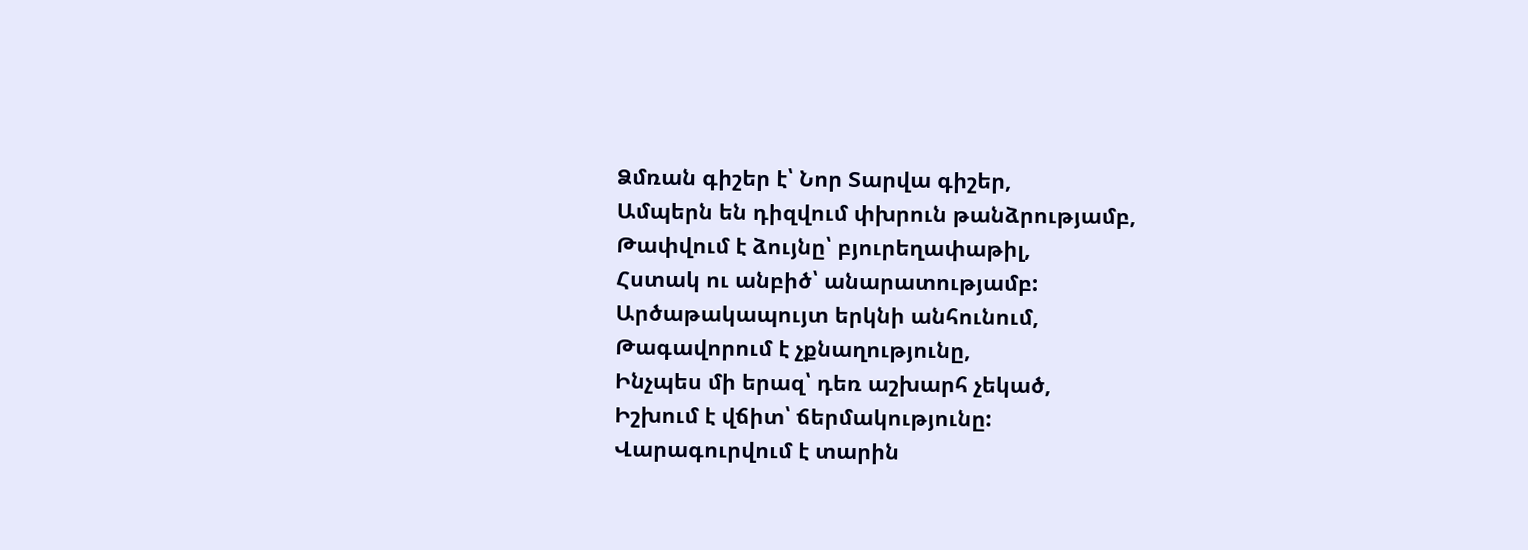Ձմռան գիշեր է՝ Նոր Տարվա գիշեր,
Ամպերն են դիզվում փխրուն թանձրությամբ,
Թափվում է ձույնը՝ բյուրեղափաթիլ,
Հստակ ու անբիծ՝ անարատությամբ:
Արծաթակապույտ երկնի անհունում,
Թագավորում է չքնաղությունը,
Ինչպես մի երազ՝ դեռ աշխարհ չեկած,
Իշխում է վճիտ՝ ճերմակությունը:
Վարագուրվում է տարին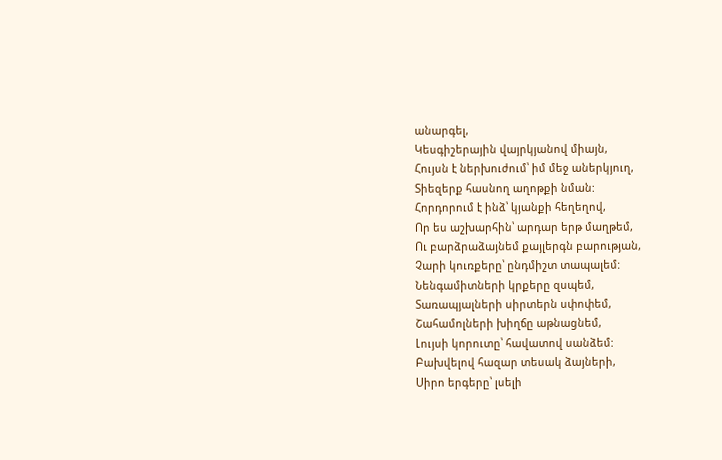անարգել,
Կեսգիշերային վայրկյանով միայն,
Հույսն է ներխուժում՝ իմ մեջ աներկյուղ,
Տիեզերք հասնող աղոթքի նման:
Հորդորում է ինձ՝ կյանքի հեղեղով,
Որ ես աշխարհին՝ արդար երթ մաղթեմ,
Ու բարձրաձայնեմ քայլերգն բարության,
Չարի կուռքերը՝ ընդմիշտ տապալեմ:
Նենգամիտների կրքերը զսպեմ,
Տառապյալների սիրտերն սփոփեմ,
Շահամոլների խիղճը աթնացնեմ,
Լույսի կորուտը՝ հավատով սանձեմ:
Բախվելով հազար տեսակ ձայների,
Սիրո երգերը՝ լսելի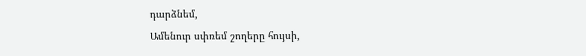դարձնեմ,
Ամենուր սփռեմ շողերը հույսի,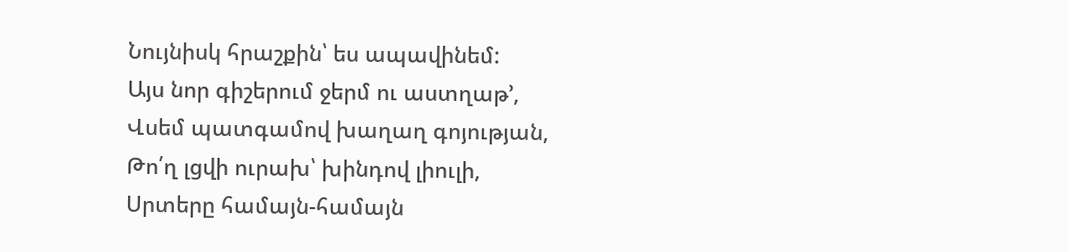Նույնիսկ հրաշքին՝ ես ապավինեմ:
Այս նոր գիշերում ջերմ ու աստղաթ’,
Վսեմ պատգամով խաղաղ գոյության,
Թո՛ղ լցվի ուրախ՝ խինդով լիուլի,
Սրտերը համայն-համայն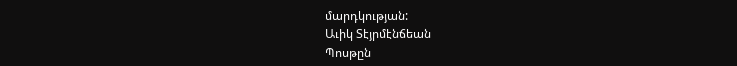մարդկության:
Աւիկ Տէյրմէնճեան
Պոսթըն